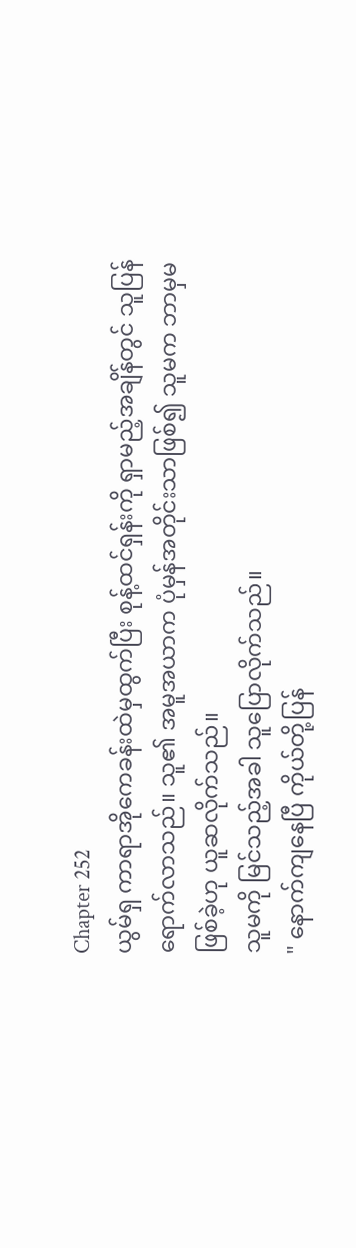Chapter 252
ယွမ်ရှ ကာရာအိုကေခန်းထဲမှထွက်ပြီး စုန့်ထင်ရှန်းကို ရှာမည့်အချိန်တွင် သူပြန်ရောက်လာသည်။ သူ၏ အမူအယာက ပုံမှန်အတိုင်းသာဖြစ်၍ သူမက ဘာမှမဖြစ်ခဲ့ဟု ယူဆလိုက်သည်။
သူမကို မြင်သည့်အခါ သူပြောလိုက်သည်။
" နောက်ကျနေပြီ ကိုယ်တို့ပြန်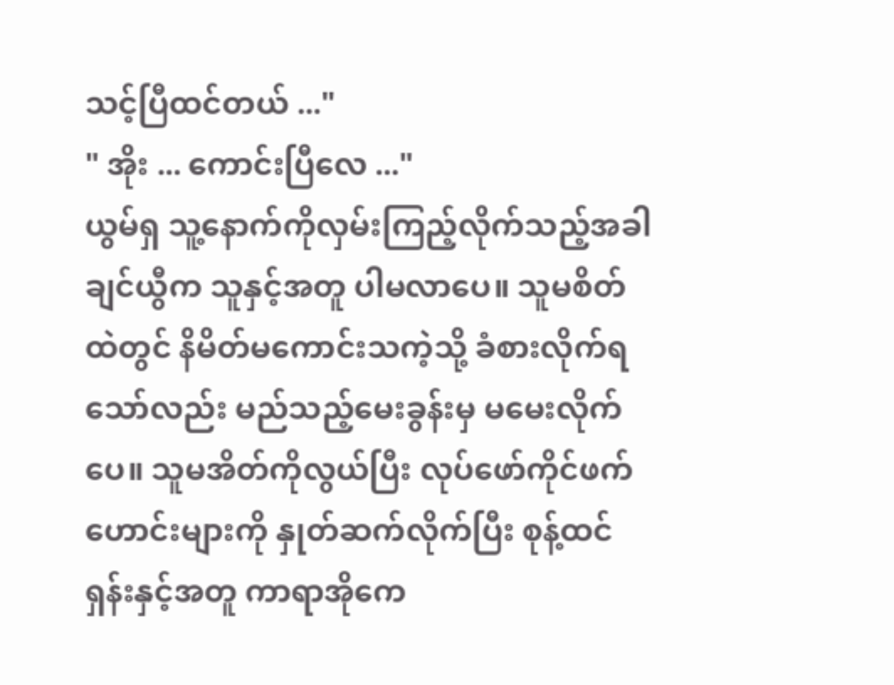သင့်ပြီထင်တယ် ..."
" အိုး ... ကောင်းပြီလေ ..."
ယွမ်ရှ သူ့နောက်ကိုလှမ်းကြည့်လိုက်သည့်အခါ ချင်ယွီက သူနှင့်အတူ ပါမလာပေ။ သူမစိတ်ထဲတွင် နိမိတ်မကောင်းသကဲ့သို့ ခံစားလိုက်ရသော်လည်း မည်သည့်မေးခွန်းမှ မမေးလိုက်ပေ။ သူမအိတ်ကိုလွယ်ပြီး လုပ်ဖော်ကိုင်ဖက်ဟောင်းများကို နှုတ်ဆက်လိုက်ပြီး စုန့်ထင်ရှန်းနှင့်အတူ ကာရာအိုကေ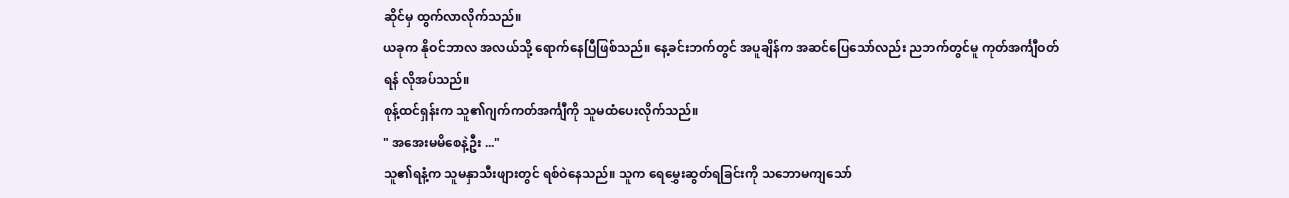ဆိုင်မှ ထွက်လာလိုက်သည်။
ယခုက နိုဝင်ဘာလ အလယ်သို့ ရောက်နေပြီဖြစ်သည်။ နေ့ခင်းဘက်တွင် အပူချိန်က အဆင်ပြေသော်လည်း ညဘက်တွင်မူ ကုတ်အင်္ကျီဝတ်ရန် လိုအပ်သည်။
စုန့်ထင်ရှန်းက သူ၏ဂျက်ကတ်အင်္ကျီကို သူမထံပေးလိုက်သည်။
" အအေးမမိစေနဲ့ဦး ..."
သူ၏ရနံ့က သူမနှာသီးဖျားတွင် ရစ်ဝဲနေသည်။ သူက ရေမွှေးဆွတ်ရခြင်းကို သဘောမကျသော်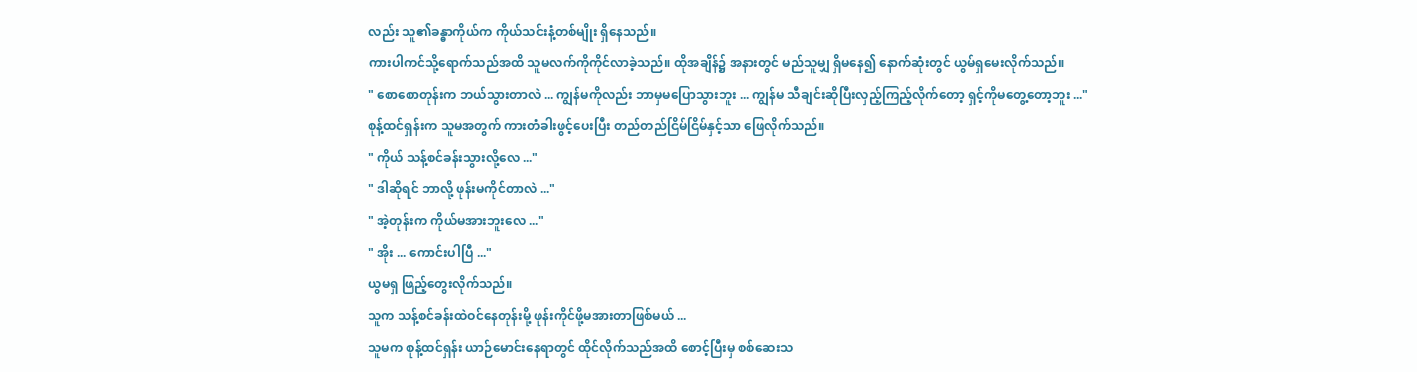လည်း သူ၏ခန္ဓာကိုယ်က ကိုယ်သင်းနံ့တစ်မျိုး ရှိနေသည်။
ကားပါကင်သို့ရောက်သည်အထိ သူမလက်ကိုကိုင်လာခဲ့သည်။ ထိုအချိန်၌ အနားတွင် မည်သူမျှ ရှိမနေ၍ နောက်ဆုံးတွင် ယွမ်ရှမေးလိုက်သည်။
" စောစောတုန်းက ဘယ်သွားတာလဲ ... ကျွန်မကိုလည်း ဘာမှမပြောသွားဘူး ... ကျွန်မ သီချင်းဆိုပြီးလှည့်ကြည့်လိုက်တော့ ရှင့်ကိုမတွေ့တော့ဘူး ..."
စုန့်ထင်ရှန်းက သူမအတွက် ကားတံခါးဖွင့်ပေးပြီး တည်တည်ငြိမ်ငြိမ်နှင့်သာ ဖြေလိုက်သည်။
" ကိုယ် သန့်စင်ခန်းသွားလို့လေ ..."
" ဒါဆိုရင် ဘာလို့ ဖုန်းမကိုင်တာလဲ ..."
" အဲ့တုန်းက ကိုယ်မအားဘူးလေ ..."
" အိုး ... ကောင်းပါပြီ ..."
ယွမရှ ဖြည့်တွေးလိုက်သည်။
သူက သန့်စင်ခန်းထဲဝင်နေတုန်းမို့ ဖုန်းကိုင်ဖို့မအားတာဖြစ်မယ် ...
သူမက စုန့်ထင်ရှန်း ယာဉ်မောင်းနေရာတွင် ထိုင်လိုက်သည်အထိ စောင့်ပြီးမှ စစ်ဆေးသ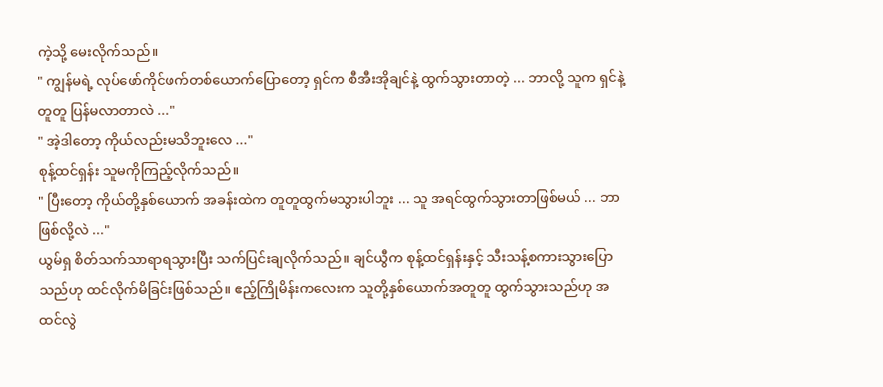ကဲ့သို့ မေးလိုက်သည်။
" ကျွန်မရဲ့ လုပ်ဖော်ကိုင်ဖက်တစ်ယောက်ပြောတော့ ရှင်က စီအီးအိုချင်နဲ့ ထွက်သွားတာတဲ့ ... ဘာလို့ သူက ရှင်နဲ့တူတူ ပြန်မလာတာလဲ ..."
" အဲ့ဒါတော့ ကိုယ်လည်းမသိဘူးလေ ..."
စုန့်ထင်ရှန်း သူမကိုကြည့်လိုက်သည်။
" ပြီးတော့ ကိုယ်တို့နှစ်ယောက် အခန်းထဲက တူတူထွက်မသွားပါဘူး ... သူ အရင်ထွက်သွားတာဖြစ်မယ် ... ဘာဖြစ်လို့လဲ ..."
ယွမ်ရှ စိတ်သက်သာရာရသွားပြီး သက်ပြင်းချလိုက်သည်။ ချင်ယွီက စုန့်ထင်ရှန်းနှင့် သီးသန့်စကားသွားပြောသည်ဟု ထင်လိုက်မိခြင်းဖြစ်သည်။ ဧည့်ကြိုမိန်းကလေးက သူတို့နှစ်ယောက်အတူတူ ထွက်သွားသည်ဟု အထင်လွဲ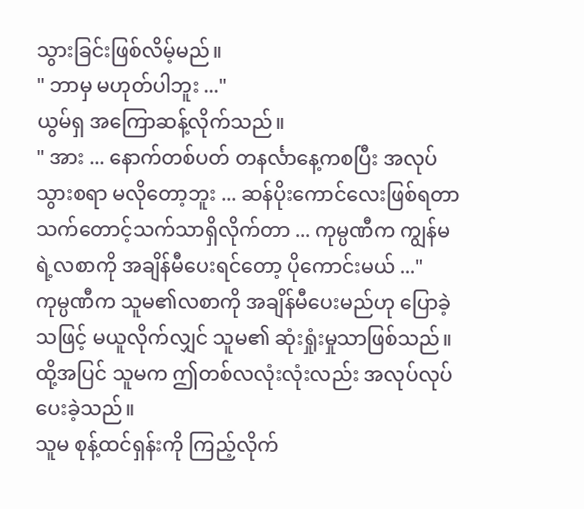သွားခြင်းဖြစ်လိမ့်မည်။
" ဘာမှ မဟုတ်ပါဘူး ..."
ယွမ်ရှ အကြောဆန့်လိုက်သည်။
" အား ... နောက်တစ်ပတ် တနင်္လာနေ့ကစပြီး အလုပ်သွားစရာ မလိုတော့ဘူး ... ဆန်ပိုးကောင်လေးဖြစ်ရတာ သက်တောင့်သက်သာရှိလိုက်တာ ... ကုမ္ပဏီက ကျွန်မရဲ့လစာကို အချိန်မီပေးရင်တော့ ပိုကောင်းမယ် ..."
ကုမ္ပဏီက သူမ၏လစာကို အချိန်မီပေးမည်ဟု ပြောခဲ့သဖြင့် မယူလိုက်လျှင် သူမ၏ ဆုံးရှုံးမှုသာဖြစ်သည်။ ထို့အပြင် သူမက ဤတစ်လလုံးလုံးလည်း အလုပ်လုပ်ပေးခဲ့သည်။
သူမ စုန့်ထင်ရှန်းကို ကြည့်လိုက်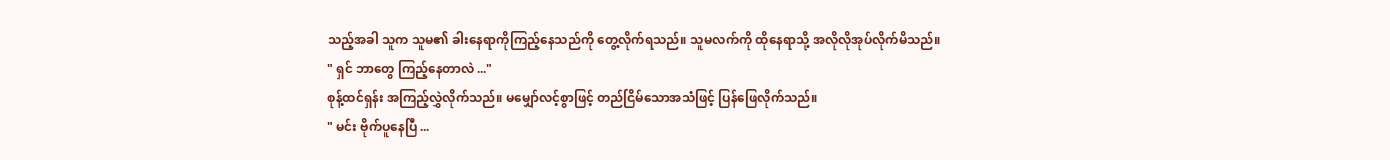သည့်အခါ သူက သူမ၏ ခါးနေရာကိုကြည့်နေသည်ကို တွေ့လိုက်ရသည်။ သူမလက်ကို ထိုနေရာသို့ အလိုလိုအုပ်လိုက်မိသည်။
" ရှင် ဘာတွေ ကြည့်နေတာလဲ ..."
စုန့်ထင်ရှန်း အကြည့်လွှဲလိုက်သည်။ မမျှော်လင့်စွာဖြင့် တည်ငြိမ်သောအသံဖြင့် ပြန်ဖြေလိုက်သည်။
" မင်း ဗိုက်ပူနေပြီ ...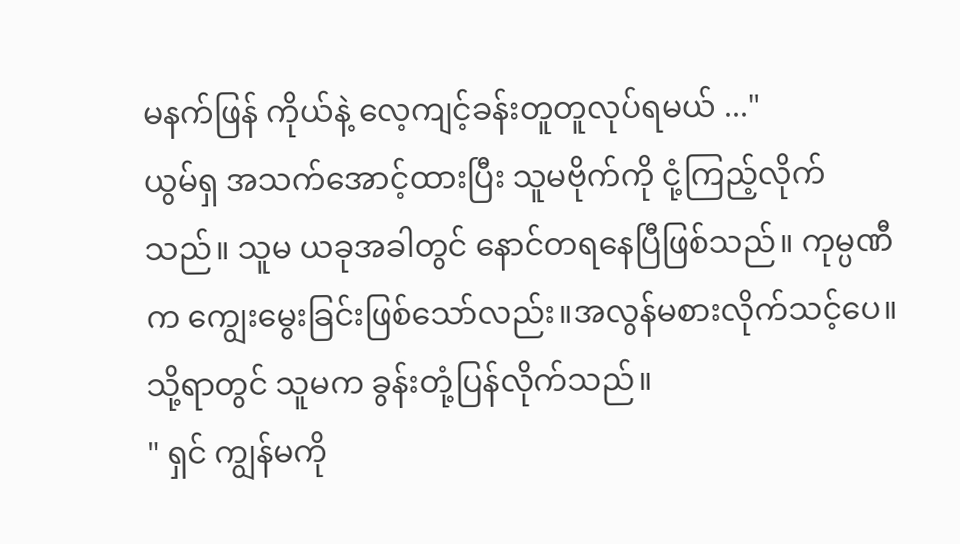မနက်ဖြန် ကိုယ်နဲ့ လေ့ကျင့်ခန်းတူတူလုပ်ရမယ် ..."
ယွမ်ရှ အသက်အောင့်ထားပြီး သူမဗိုက်ကို ငုံ့ကြည့်လိုက်သည်။ သူမ ယခုအခါတွင် နောင်တရနေပြီဖြစ်သည်။ ကုမ္ပဏီက ကျွေးမွေးခြင်းဖြစ်သော်လည်း။အလွန်မစားလိုက်သင့်ပေ။ သို့ရာတွင် သူမက ခွန်းတုံ့ပြန်လိုက်သည်။
" ရှင် ကျွန်မကို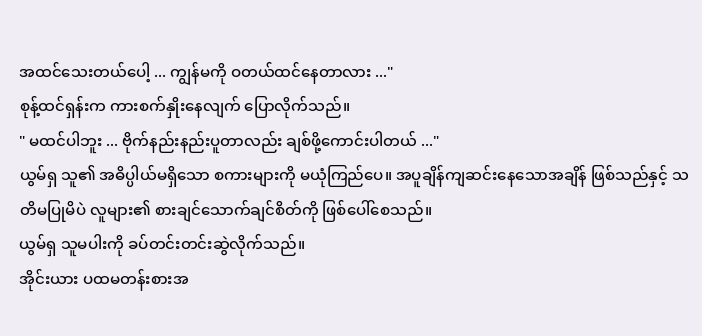အထင်သေးတယ်ပေါ့ ... ကျွန်မကို ဝတယ်ထင်နေတာလား ..."
စုန့်ထင်ရှန်းက ကားစက်နှိုးနေလျက် ပြောလိုက်သည်။
" မထင်ပါဘူး ... ဗိုက်နည်းနည်းပူတာလည်း ချစ်ဖို့ကောင်းပါတယ် ..."
ယွမ်ရှ သူ၏ အဓိပ္ပါယ်မရှိသော စကားများကို မယုံကြည်ပေ။ အပူချိန်ကျဆင်းနေသောအချိန် ဖြစ်သည်နှင့် သတိမပြုမိပဲ လူများ၏ စားချင်သောက်ချင်စိတ်ကို ဖြစ်ပေါ်စေသည်။
ယွမ်ရှ သူမပါးကို ခပ်တင်းတင်းဆွဲလိုက်သည်။
အိုင်းယား ပထမတန်းစားအ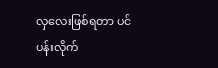လှလေးဖြစ်ရတာ ပင်ပန်းလိုက်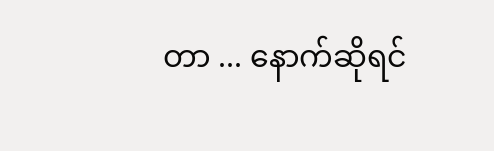တာ ... နောက်ဆိုရင်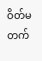ဝိတ်မတက်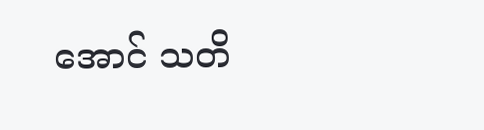အောင် သတိ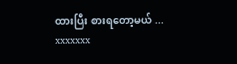ထားပြီး စားရတော့မယ် ...
xxxxxxx